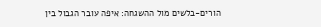הורים-בלשים מול ההשגחה: איפה עובר הגבול בין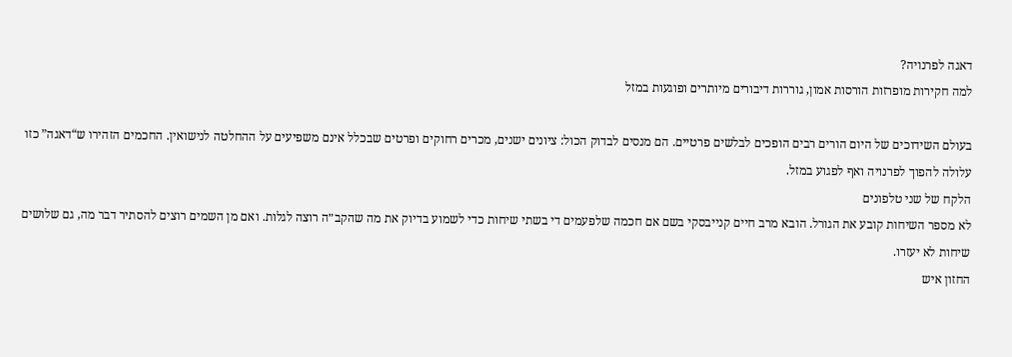דאגה לפרנויה?
למה חקירות מופרזות הורסות אמון, גוררות דיבורים מיותרים ופוגעות במזל

בעולם השידוכים של היום הורים רבים הופכים לבלשים פרטיים. הם מנסים לבדוק הכול: ציונים ישנים, מכרים רחוקים ופרטים שבכלל אינם משפיעים על ההחלטה לנישואין. החכמים הזהירו ש“דאגה” כזו עלולה להפוך לפרנויה ואף לפגוע במזל.
הלקח של שני טלפונים
לא מספר השיחות קובע את הגורל. הובא מרב חיים קנייבסקי בשם אם חכמה שלפעמים די בשתי שיחות כדי לשמוע בדיוק את מה שהקב״ה רוצה לגלות. ואם מן השמים רוצים להסתיר דבר מה, גם שלושים שיחות לא יעזרו.
החזון איש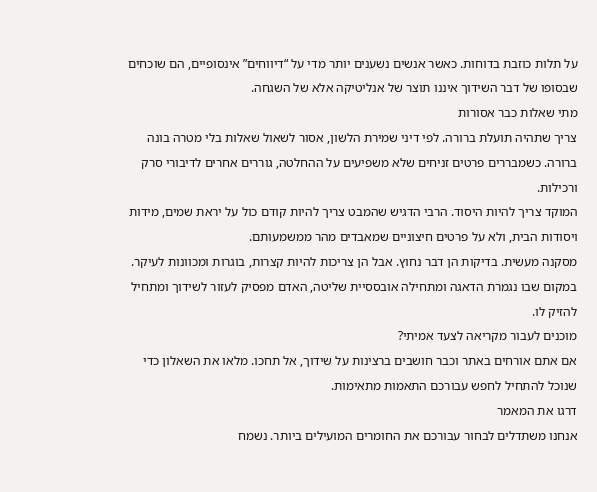על תלות כוזבת בדוחות. כאשר אנשים נשענים יותר מדי על “דיווחים” אינסופיים, הם שוכחים שבסופו של דבר השידוך איננו תוצר של אנליטיקה אלא של השגחה.
מתי שאלות כבר אסורות
צריך שתהיה תועלת ברורה. לפי דיני שמירת הלשון, אסור לשאול שאלות בלי מטרה בונה ברורה. כשמבררים פרטים זניחים שלא משפיעים על ההחלטה, גוררים אחרים לדיבורי סרק ורכילות.
המוקד צריך להיות היסוד. הרבי הדגיש שהמבט צריך להיות קודם כול על יראת שמים, מידות ויסודות הבית, ולא על פרטים חיצוניים שמאבדים מהר ממשמעותם.
מסקנה מעשית. בדיקות הן דבר נחוץ. אבל הן צריכות להיות קצרות, בוגרות ומכוונות לעיקר. במקום שבו נגמרת הדאגה ומתחילה אובססיית שליטה, האדם מפסיק לעזור לשידוך ומתחיל להזיק לו.
מוכנים לעבור מקריאה לצעד אמיתי?
אם אתם אורחים באתר וכבר חושבים ברצינות על שידוך, אל תחכו. מלאו את השאלון כדי שנוכל להתחיל לחפש עבורכם התאמות מתאימות.
דרגו את המאמר
אנחנו משתדלים לבחור עבורכם את החומרים המועילים ביותר. נשמח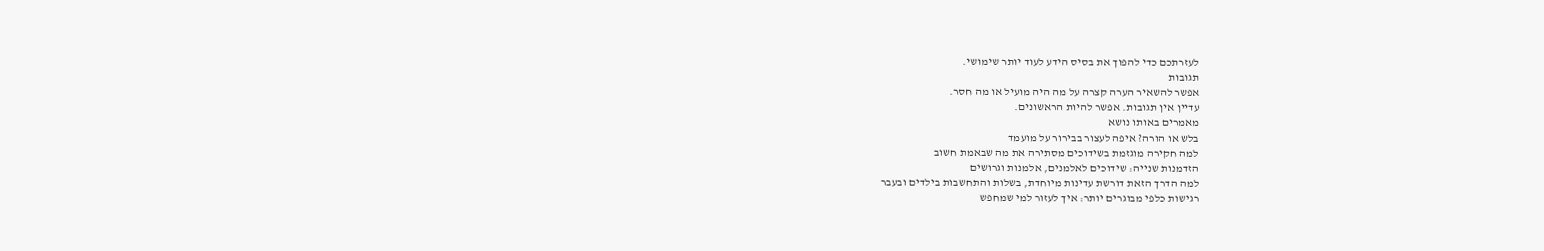לעזרתכם כדי להפוך את בסיס הידע לעוד יותר שימושי.
תגובות
אפשר להשאיר הערה קצרה על מה היה מועיל או מה חסר.
עדיין אין תגובות. אפשר להיות הראשונים.
מאמרים באותו נושא
בלש או הורה? איפה לעצור בבירור על מועמד
למה חקירה מוגזמת בשידוכים מסתירה את מה שבאמת חשוב
הזדמנות שנייה: שידוכים לאלמנים, אלמנות וגרושים
למה הדרך הזאת דורשת עדינות מיוחדת, בשלות והתחשבות בילדים ובעבר
רגישות כלפי מבוגרים יותר: איך לעזור למי שמחפש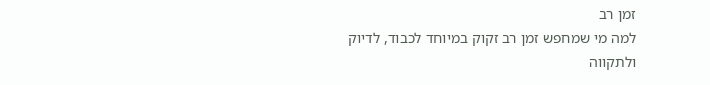זמן רב
למה מי שמחפש זמן רב זקוק במיוחד לכבוד, לדיוק ולתקווה